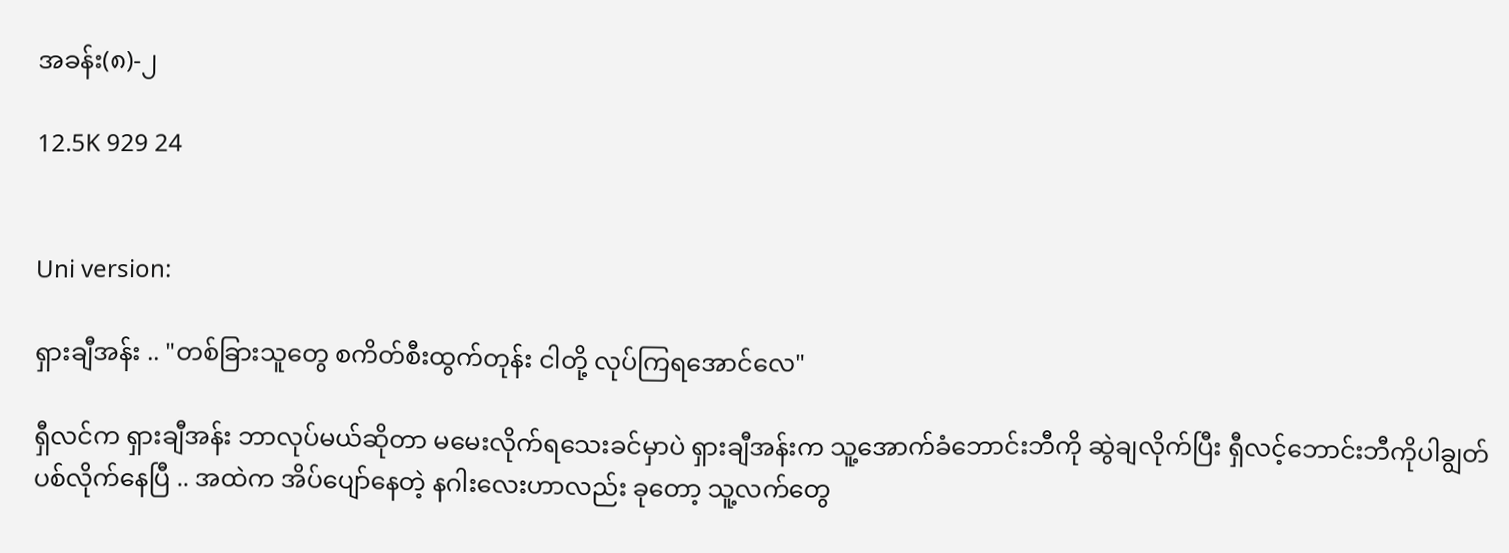အခန်း(၈)-၂

12.5K 929 24


Uni version:

ရှားချီအန်း .. "တစ်ခြားသူတွေ စကိတ်စီးထွက်တုန်း ငါတို့ လုပ်ကြရအောင်လေ"

ရှီလင်က ရှားချီအန်း ဘာလုပ်မယ်ဆိုတာ မမေးလိုက်ရသေးခင်မှာပဲ ရှားချီအန်းက သူ့အောက်ခံဘောင်းဘီကို ဆွဲချလိုက်ပြီး ရှီလင့်ဘောင်းဘီကိုပါချွတ်ပစ်လိုက်နေပြီ .. အထဲက အိပ်ပျော်နေတဲ့ နဂါးလေးဟာလည်း ခုတော့ သူ့လက်တွေ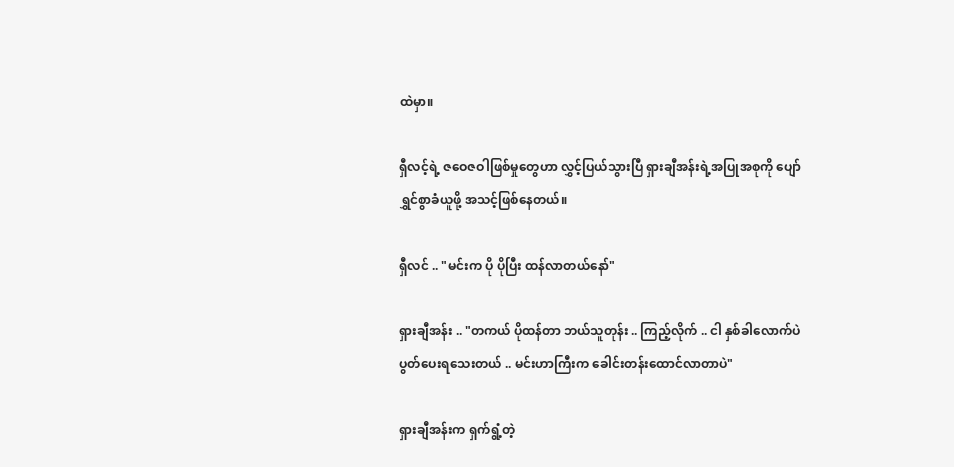ထဲမှာ။

ရှီလင့်ရဲ့ ဇဝေဇဝါဖြစ်မှုတွေဟာ လွှင့်ပြယ်သွားပြီ ရှားချီအန်းရဲ့အပြုအစုကို ပျော်ရွှင်စွာခံယူဖို့ အသင့်ဖြစ်နေတယ်။

ရှီလင် .. "မင်းက ပို ပိုပြီး ထန်လာတယ်နော်"

ရှားချီအန်း .. "တကယ် ပိုထန်တာ ဘယ်သူတုန်း .. ကြည့်လိုက် .. ငါ နှစ်ခါလောက်ပဲ ပွတ်ပေးရသေးတယ် .. မင်းဟာကြီးက ခေါင်းတန်းထောင်လာတာပဲ"

ရှားချီအန်းက ရှက်ရွံ့တဲ့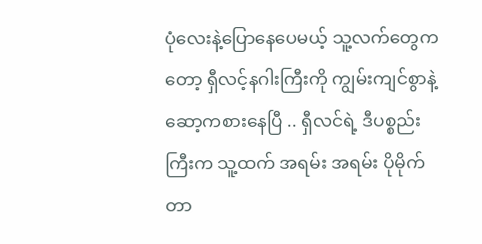ပုံလေးနဲ့ပြောနေပေမယ့် သူ့လက်တွေကတော့ ရှီလင့်နဂါးကြီးကို ကျွမ်းကျင်စွာနဲ့ဆော့ကစားနေပြီ .. ရှီလင်ရဲ့ ဒီပစ္စည်းကြီးက သူ့ထက် အရမ်း အရမ်း ပိုမိုက်တာ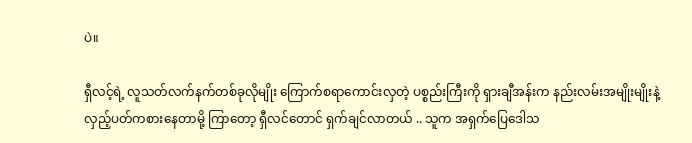ပဲ။

ရှီလင့်ရဲ့ လူသတ်လက်နက်တစ်ခုလိုမျိုး ကြောက်စရာကောင်းလှတဲ့ ပစ္စည်းကြီးကို ရှားချီအန်းက နည်းလမ်းအမျိုးမျိုးနဲ့ လှည့်ပတ်ကစားနေတာမို့ ကြာတော့ ရှီလင်တောင် ရှက်ချင်လာတယ် .. သူက အရှက်ပြေဒေါသ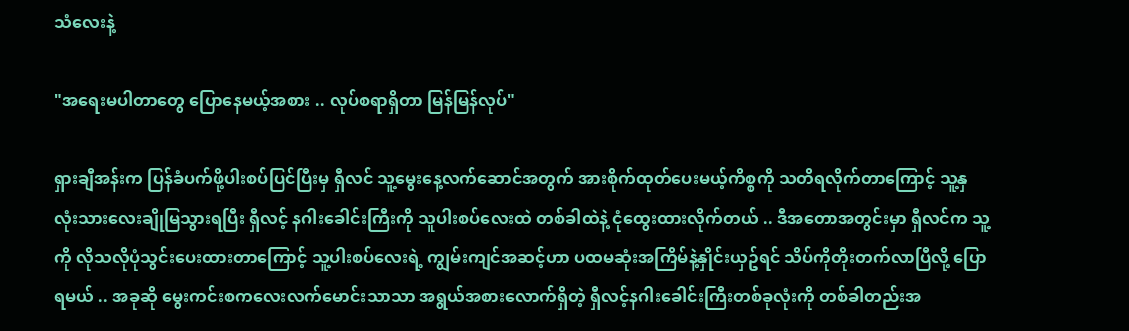သံလေးနဲ့

"အရေးမပါတာတွေ ပြောနေမယ့်အစား .. လုပ်စရာရှိတာ မြန်မြန်လုပ်"

ရှားချီအန်းက ပြန်ခံပက်ဖို့ပါးစပ်ပြင်ပြီးမှ ရှီလင် သူ့မွေးနေ့လက်ဆောင်အတွက် အားစိုက်ထုတ်ပေးမယ့်ကိစ္စကို သတိရလိုက်တာကြောင့် သူ့နှလုံးသားလေးချိုမြသွားရပြီး ရှီလင့် နဂါးခေါင်းကြီးကို သူပါးစပ်လေးထဲ တစ်ခါထဲနဲ့ ငုံထွေးထားလိုက်တယ် .. ဒီအတောအတွင်းမှာ ရှီလင်က သူ့ကို လိုသလိုပုံသွင်းပေးထားတာကြောင့် သူ့ပါးစပ်လေးရဲ့ ကျွမ်းကျင်အဆင့်ဟာ ပထမဆုံးအကြိမ်နဲ့နှိုင်းယှဥ်ရင် သိပ်ကိုတိုးတက်လာပြီလို့ ပြောရမယ် .. အခုဆို မွေးကင်းစကလေးလက်မောင်းသာသာ အရွယ်အစားလောက်ရှိတဲ့ ရှီလင့်နဂါးခေါင်းကြီးတစ်ခုလုံးကို တစ်ခါတည်းအ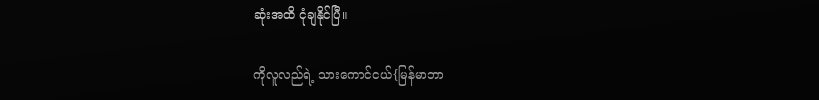ဆုံးအထိ ငုံချနိုင်ပြီ။

ကိုလူလည်ရဲ့ သားကောင်ငယ်{မြန်မာဘာ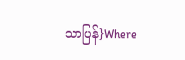သာပြန်}Where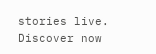stories live. Discover now